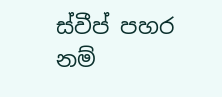ස්වීප් පහර නම්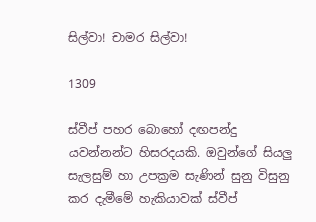සිල්වා! චාමර සිල්වා!

1309

ස්වීප් පහර බොහෝ දඟපන්දු යවන්නන්ට හිසරදයකි. ඔවුන්ගේ සියලු සැලසුම් හා උපක්‍රම සැණින් සුනු විසුනු කර දැමීමේ හැකියාවක් ස්වීප්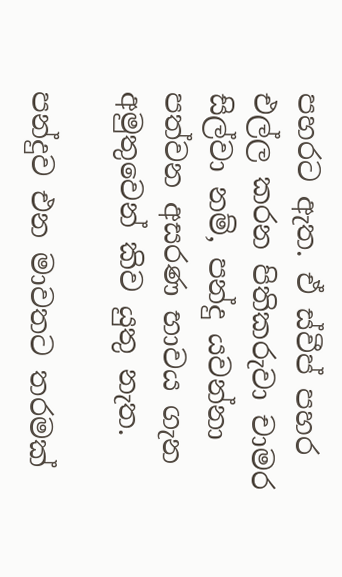පහරට ඇත. ඒ ස්වීප් පහර එල්ල කරන පිතිකරුවා චාමර සිල්වා නම්, පන්දු යවන්නා පත්වන අසරණ භාවය ගැන අමුතුවෙන් කිව යුතු නැත.

පන්දුව එන මාවතට තරමක්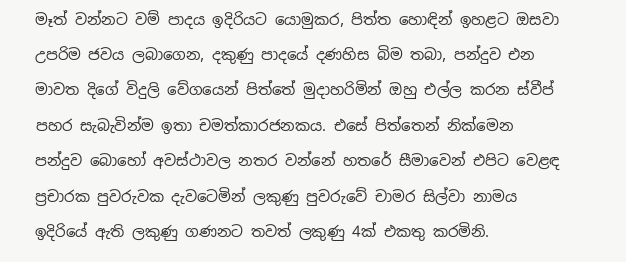මෑත් වන්නට වම් පාදය ඉදිරියට යොමුකර, පිත්ත හොඳින් ඉහළට ඔසවා උපරිම ජවය ලබාගෙන, දකුණු පාදයේ දණහිස බිම තබා, පන්දුව එන මාවත දිගේ විදුලි වේගයෙන් පිත්තේ මුදාහරිමින් ඔහු එල්ල කරන ස්වීප් පහර සැබැවින්ම ඉතා චමත්කාරජනකය. එසේ පිත්තෙන් නික්මෙන පන්දුව බොහෝ අවස්ථාවල නතර වන්නේ හතරේ සීමාවෙන් එපිට වෙළඳ ප්‍රචාරක පුවරුවක දැවටෙමින් ලකුණු පුවරුවේ චාමර සිල්වා නාමය ඉදිරියේ ඇති ලකුණු ගණනට තවත් ලකුණු 4ක් එකතු කරමිනි.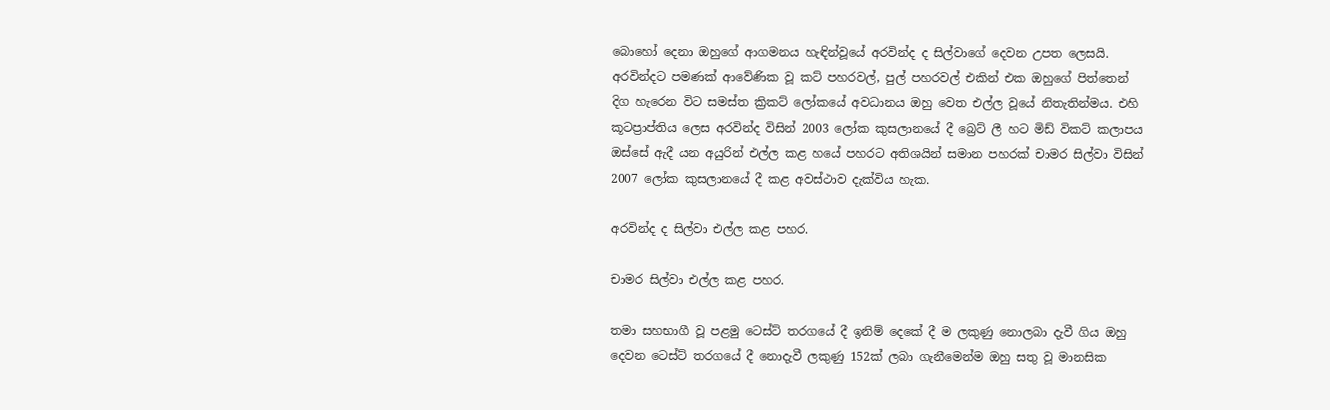බොහෝ දෙනා ඔහුගේ ආගමනය හැඳින්වූයේ අරවින්ද ද සිල්වාගේ දෙවන උපත ලෙසයි. අරවින්දට පමණක් ආවේණික වූ කට් පහරවල්, පුල් පහරවල් එකින් එක ඔහුගේ පිත්තෙන් දිග හැරෙන විට සමස්ත ක්‍රිකට් ලෝකයේ අවධානය ඔහු වෙත එල්ල වූයේ නිතැතින්මය. එහි කූටප්‍රාප්තිය ලෙස අරවින්ද විසින් 2003 ලෝක කුසලානයේ දී බ්‍රෙට් ලී හට මිඩ් විකට් කලාපය ඔස්සේ ඇදී යන අයුරින් එල්ල කළ හයේ පහරට අතිශයින් සමාන පහරක් චාමර සිල්වා විසින් 2007 ලෝක කුසලානයේ දී කළ අවස්ථාව දැක්විය හැක.

අරවින්ද ද සිල්වා එල්ල කළ පහර.

චාමර සිල්වා එල්ල කළ පහර.

තමා සහභාගී වූ පළමු ටෙස්ට් තරගයේ දී ඉනිම් දෙකේ දී ම ලකුණු නොලබා දැවී ගිය ඔහු දෙවන ටෙස්ට් තරගයේ දී නොදැවී ලකුණු 152ක් ලබා ගැනීමෙන්ම ඔහු සතු වූ මානසික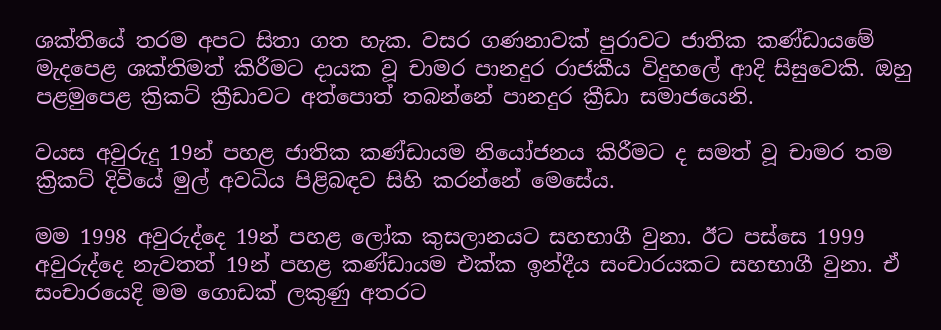ශක්තියේ තරම අපට සිතා ගත හැක. වසර ගණනාවක් පුරාවට ජාතික කණ්ඩායමේ මැදපෙළ ශක්තිමත් කිරීමට දායක වූ චාමර පානදුර රාජකීය විදුහලේ ආදි සිසුවෙකි. ඔහු පළමුපෙළ ක්‍රිකට් ක්‍රීඩාවට අත්පොත් තබන්නේ පානදුර ක්‍රීඩා සමාජයෙනි.

වයස අවුරුදු 19න් පහළ ජාතික කණ්ඩායම නියෝජනය කිරීමට ද සමත් වූ චාමර තම ක්‍රිකට් දිවියේ මුල් අවධිය පිළිබඳව සිහි කරන්නේ මෙසේය.

මම 1998 අවුරුද්දෙ 19න් පහළ ලෝක කුසලානයට සහභාගී වුනා. ඊට පස්සෙ 1999 අවුරුද්දෙ නැවතත් 19න් පහළ කණ්ඩායම එක්ක ඉන්දීය සංචාරයකට සහභාගී වුනා. ඒ සංචාරයෙදි මම ගොඩක් ලකුණු අතරට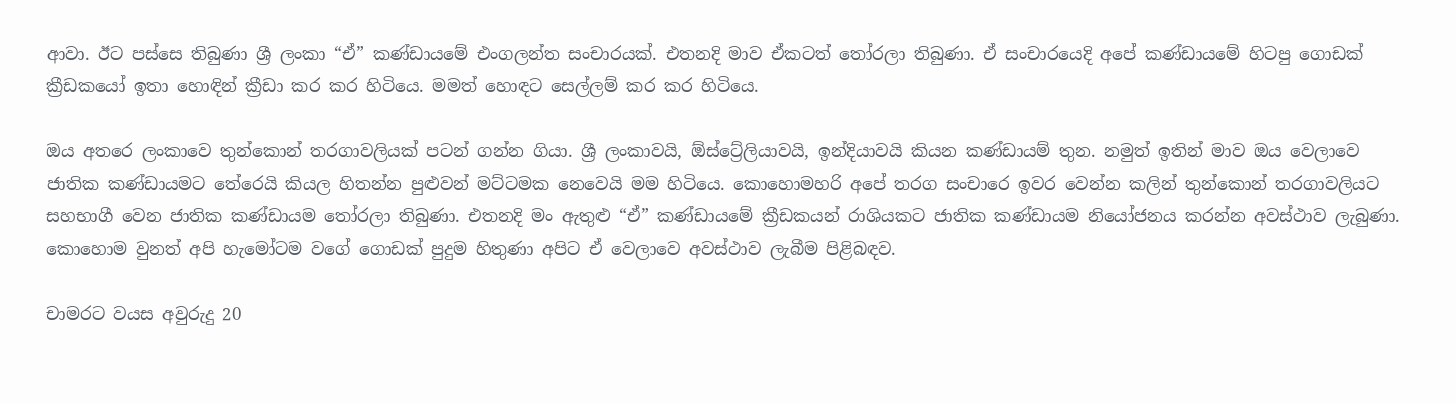ආවා. ඊට පස්සෙ තිබුණා ශ්‍රී ලංකා “ඒ” කණ්ඩායමේ එංගලන්ත සංචාරයක්. එතනදි මාව ඒකටත් තෝරලා තිබුණා. ඒ සංචාරයෙදි අපේ කණ්ඩායමේ හිටපු ගොඩක් ක්‍රීඩකයෝ ඉතා හොඳින් ක්‍රීඩා කර කර හිටියෙ. මමත් හොඳට සෙල්ලම් කර කර හිටියෙ.

ඔය අතරෙ ලංකාවෙ තුන්කොන් තරගාවලියක් පටන් ගන්න ගියා. ශ්‍රී ලංකාවයි, ඕස්ට්‍රේලියාවයි, ඉන්දියාවයි කියන කණ්ඩායම් තුන. නමුත් ඉතින් මාව ඔය වෙලාවෙ ජාතික කණ්ඩායමට තේරෙයි කියල හිතන්න පුළුවන් මට්ටමක නෙවෙයි මම හිටියෙ. කොහොමහරි අපේ තරග සංචාරෙ ඉවර වෙන්න කලින් තුන්කොන් තරගාවලියට සහභාගී වෙන ජාතික කණ්ඩායම තෝරලා තිබුණා. එතනදි මං ඇතුළු “ඒ” කණ්ඩායමේ ක්‍රීඩකයන් රාශියකට ජාතික කණ්ඩායම නියෝජනය කරන්න අවස්ථාව ලැබුණා. කොහොම වුනත් අපි හැමෝටම වගේ ගොඩක් පුදුම හිතුණා අපිට ඒ වෙලාවෙ අවස්ථාව ලැබීම පිළිබඳව.

චාමරට වයස අවුරුදු 20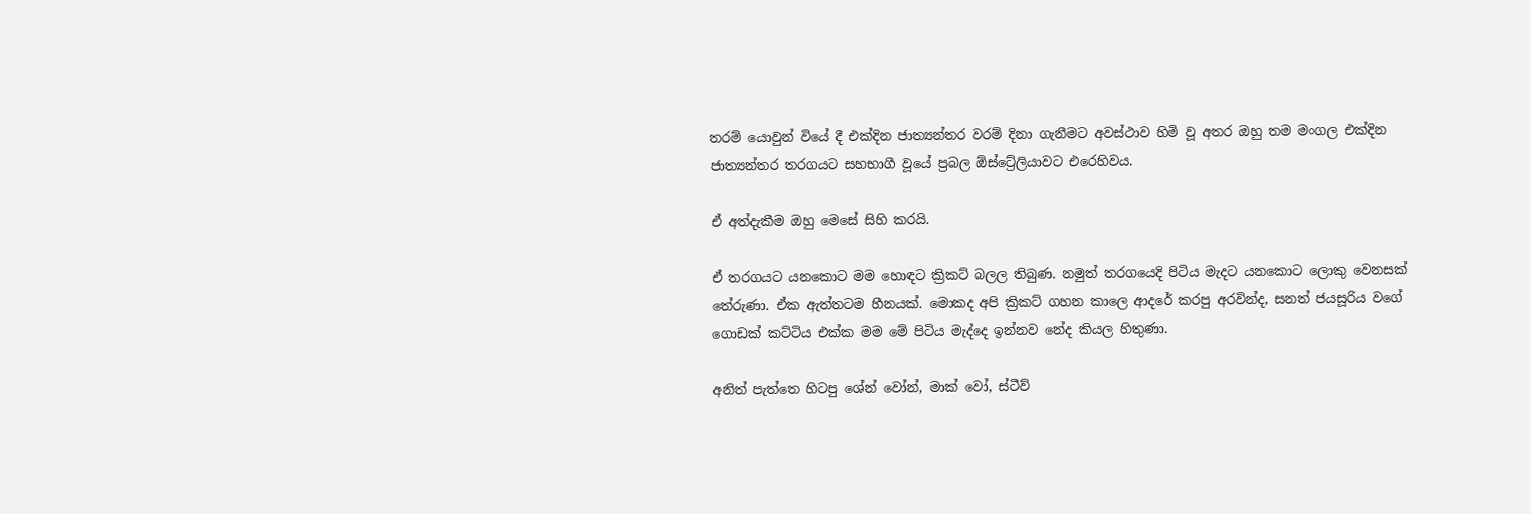තරම් යොවුන් වියේ දී එක්දින ජාත්‍යන්තර වරම් දිනා ගැනීමට අවස්ථාව හිමි වූ අතර ඔහු තම මංගල එක්දින ජාත්‍යන්තර තරගයට සහභාගී වූයේ ප්‍රබල ඕස්ට්‍රේලියාවට එරෙහිවය.

ඒ අත්දැකීම ඔහු මෙසේ සිහි කරයි.

ඒ තරගයට යනකොට මම හොඳට ක්‍රිකට් බලල තිබුණ. නමුත් තරගයෙදි පිටිය මැදට යනකොට ලොකු වෙනසක් තේරුණා. ඒක ඇත්තටම හීනයක්. මොකද අපි ක්‍රිකට් ගහන කාලෙ ආදරේ කරපු අරවින්ද, සනත් ජයසූරිය වගේ ගොඩක් කට්ටිය එක්ක මම මේ පිටිය මැද්දෙ ඉන්නව නේද කියල හිතුණා.

අනිත් පැත්තෙ හිටපු ශේන් වෝන්, මාක් වෝ, ස්ටීව්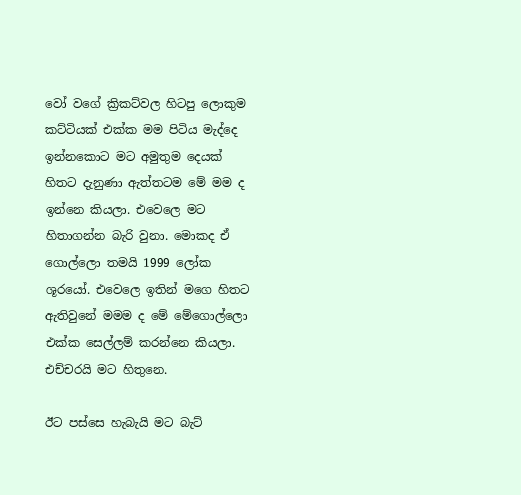වෝ වගේ ක්‍රිකට්වල හිටපු ලොකුම කට්ටියක් එක්ක මම පිටිය මැද්දෙ ඉන්නකොට මට අමුතුම දෙයක් හිතට දැනුණා ඇත්තටම මේ මම ද ඉන්නෙ කියලා. එවෙලෙ මට හිතාගන්න බැරි වුනා. මොකද ඒ ගොල්ලො තමයි 1999 ලෝක ශූරයෝ. එවෙලෙ ඉතින් මගෙ හිතට ඇතිවුනේ මමම ද මේ මේගොල්ලො එක්ක සෙල්ලම් කරන්නෙ කියලා. එච්චරයි මට හිතුනෙ.

ඊට පස්සෙ හැබැයි මට බැට්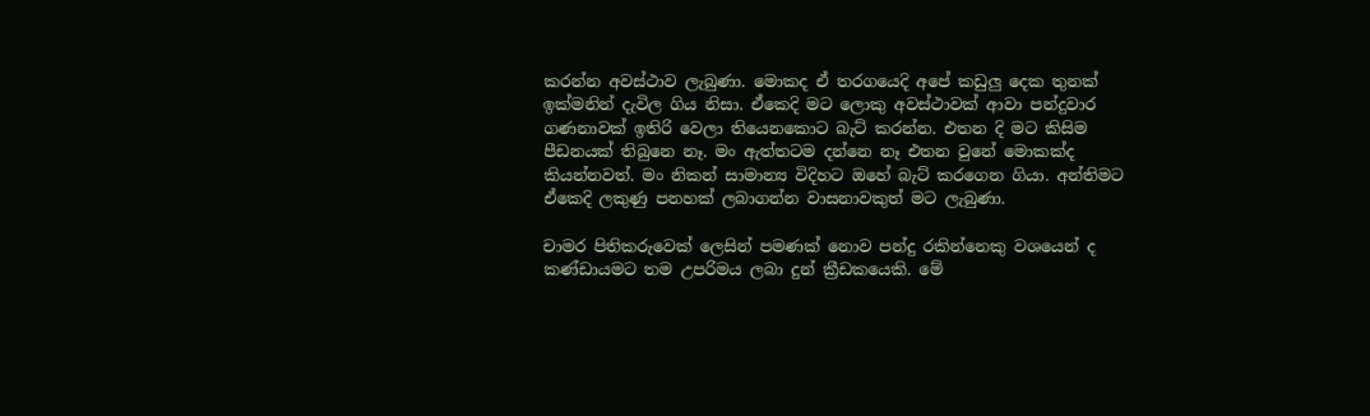කරන්න අවස්ථාව ලැබුණා. මොකද ඒ තරගයෙදි අපේ කඩුලු දෙක තුනක් ඉක්මනින් දැවිල ගිය නිසා. ඒකෙදි මට ලොකු අවස්ථාවක් ආවා පන්දුවාර ගණනාවක් ඉතිරි වෙලා තියෙනකොට බැට් කරන්න. එතන දි මට කිසිම පීඩනයක් තිබුනෙ නෑ. මං ඇත්තටම දන්නෙ නෑ එතන වුනේ මොකක්ද කියන්නවත්. මං නිකන් සාමාන්‍ය විදිහට ඔහේ බැට් කරගෙන ගියා. අන්තිමට ඒකෙදි ලකුණු පනහක් ලබාගන්න වාසනාවකුත් මට ලැබුණා.

චාමර පිතිකරුවෙක් ලෙසින් පමණක් නොව පන්දු රකින්නෙකු වශයෙන් ද කණ්ඩායමට තම උපරිමය ලබා දුන් ක්‍රීඩකයෙකි. මේ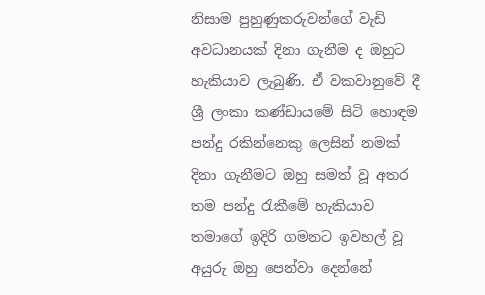නිසාම පුහුණුකරුවන්ගේ වැඩි අවධානයක් දිනා ගැනීම ද ඔහුට හැකියාව ලැබුණි. ඒ වකවානුවේ දී ශ්‍රී ලංකා කණ්ඩායමේ සිටි හොඳම පන්දු රකින්නෙකු ලෙසින් නමක් දිනා ගැනීමට ඔහු සමත් වූ අතර තම පන්දු රැකීමේ හැකියාව තමාගේ ඉදිරි ගමනට ඉවහල් වූ අයුරු ඔහු පෙන්වා දෙන්නේ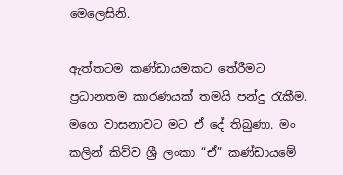මෙලෙසිනි.

ඇත්තටම කණ්ඩායමකට තේරීමට ප්‍රධානතම කාරණයක් තමයි පන්දු රැකීම. මගෙ වාසනාවට මට ඒ දේ තිබුණා. මං කලින් කිව්ව ශ්‍රී ලංකා “ඒ” කණ්ඩායමේ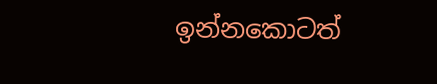ඉන්නකොටත්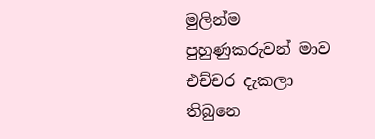මුලින්ම පුහුණුකරුවන් මාව එච්චර දැකලා තිබුනෙ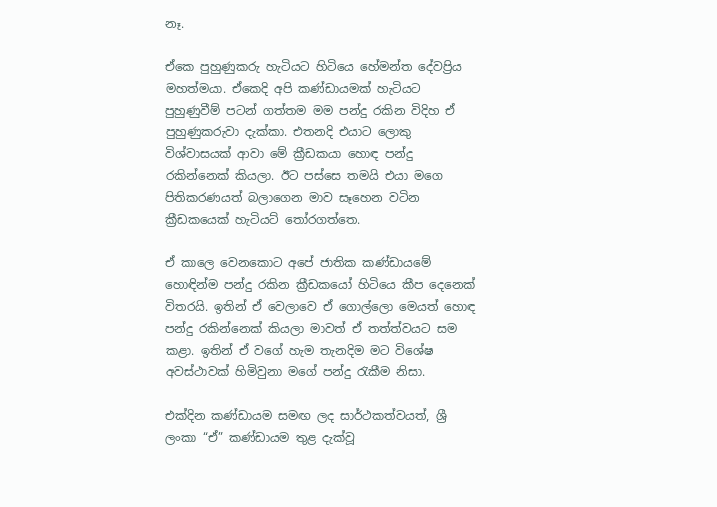නෑ.

ඒකෙ පුහුණුකරු හැටියට හිටියෙ හේමන්ත දේවප්‍රිය මහත්මයා. ඒකෙදි අපි කණ්ඩායමක් හැටියට පුහුණුවීම් පටන් ගත්තම මම පන්දු රකින විදිහ ඒ පුහුණුකරුවා දැක්කා. එතනදි එයාට ලොකු විශ්වාසයක් ආවා මේ ක්‍රීඩකයා හොඳ පන්දු රකින්නෙක් කියලා. ඊට පස්සෙ තමයි එයා මගෙ පිතිකරණයත් බලාගෙන මාව සෑහෙන වටින ක්‍රීඩකයෙක් හැටියට් තෝරගත්තෙ.

ඒ කාලෙ වෙනකොට අපේ ජාතික කණ්ඩායමේ හොඳින්ම පන්දු රකින ක්‍රීඩකයෝ හිටියෙ කීප දෙනෙක් විතරයි. ඉතින් ඒ වෙලාවෙ ඒ ගොල්ලො මෙයත් හොඳ පන්දු රකින්නෙක් කියලා මාවත් ඒ තත්ත්වයට සම කළා. ඉතින් ඒ වගේ හැම තැනදිම මට විශේෂ අවස්ථාවක් හිමිවුනා මගේ පන්දු රැකීම නිසා.

එක්දින කණ්ඩායම සමඟ ලද සාර්ථකත්වයත්, ශ්‍රී ලංකා “ඒ” කණ්ඩායම තුළ දැක්වූ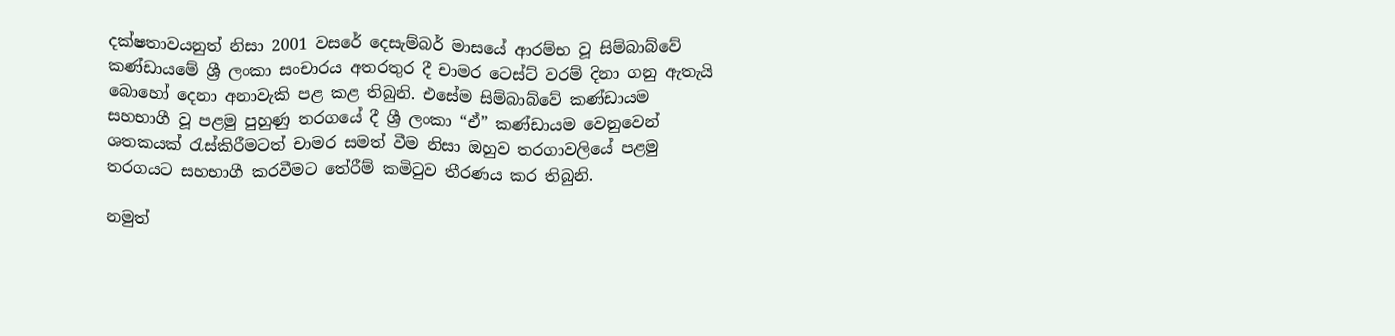දක්ෂතාවයනුත් නිසා 2001 වසරේ දෙසැම්බර් මාසයේ ආරම්භ වූ සිම්බාබ්වේ කණ්ඩායමේ ශ්‍රී ලංකා සංචාරය අතරතුර දී චාමර ටෙස්ට් වරම් දිනා ගනු ඇතැයි බොහෝ දෙනා අනාවැකි පළ කළ තිබුනි. එසේම සිම්බාබ්වේ කණ්ඩායම සහභාගී වූ පළමු පුහුණු තරගයේ දී ශ්‍රී ලංකා “ඒ” කණ්ඩායම වෙනුවෙන් ශතකයක් රැස්කිරීමටත් චාමර සමත් වීම නිසා ඔහුව තරගාවලියේ පළමු තරගයට සහභාගී කරවීමට තේරීම් කමිටුව තීරණය කර තිබුනි.

නමුත්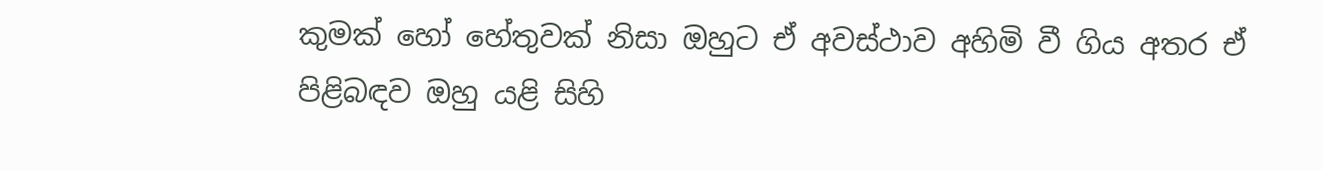කුමක් හෝ හේතුවක් නිසා ඔහුට ඒ අවස්ථාව අහිමි වී ගිය අතර ඒ පිළිබඳව ඔහු යළි සිහි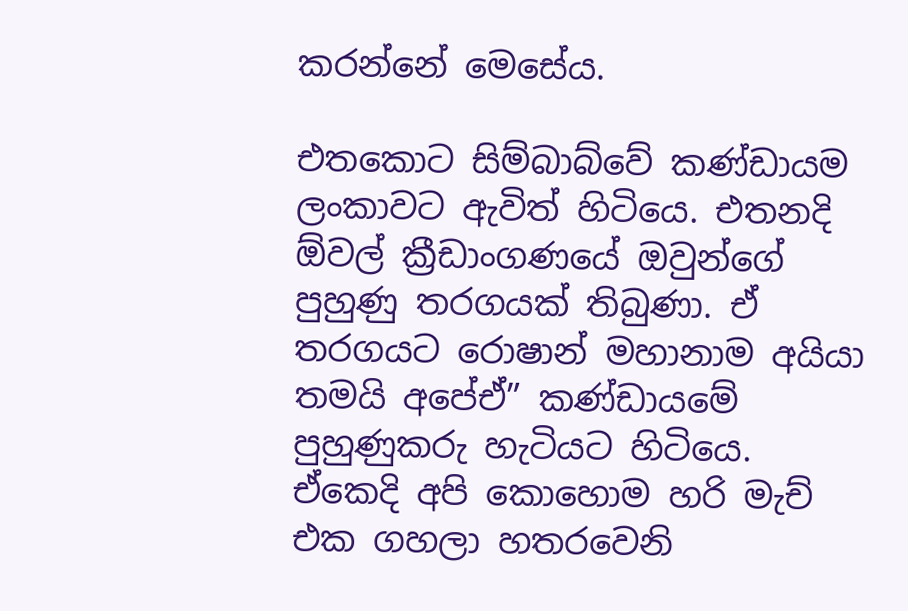කරන්නේ මෙසේය.

එතකොට සිම්බාබ්වේ කණ්ඩායම ලංකාවට ඇවිත් හිටියෙ. එතනදි ඕවල් ක්‍රීඩාංගණයේ ඔවුන්ගේ පුහුණු තරගයක් තිබුණා. ඒ තරගයට රොෂාන් මහානාම අයියා තමයි අපේඒ” කණ්ඩායමේ පුහුණුකරු හැටියට හිටියෙ. ඒකෙදි අපි කොහොම හරි මැච් එක ගහලා හතරවෙනි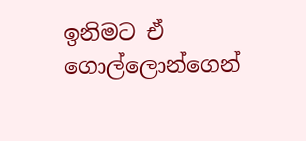ඉනිමට ඒ ගොල්ලොන්ගෙන්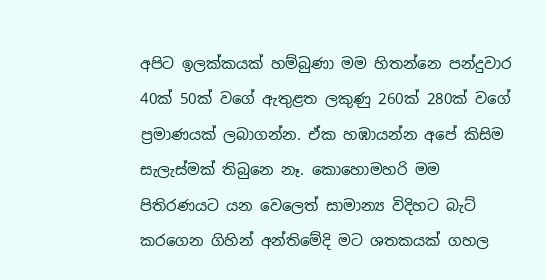අපිට ඉලක්කයක් හම්බුණා මම හිතන්නෙ පන්දුවාර 40ක් 50ක් වගේ ඇතුළත ලකුණු 260ක් 280ක් වගේ ප්‍රමාණයක් ලබාගන්න. ඒක හඹායන්න අපේ කිසිම සැලැස්මක් තිබුනෙ නෑ. කොහොමහරි මම පිතිරණයට යන වෙලෙත් සාමාන්‍ය විදිහට බැට් කරගෙන ගිහින් අන්තිමේදි මට ශතකයක් ගහල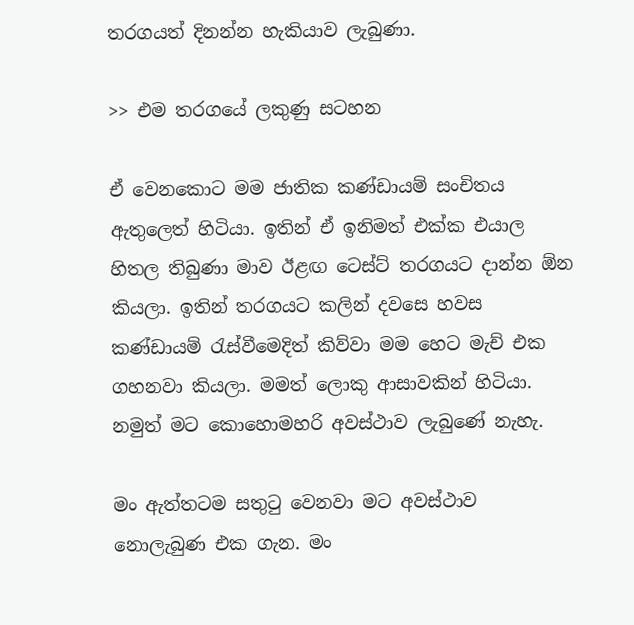තරගයත් දිනන්න හැකියාව ලැබුණා.

>> එම තරගයේ ලකුණු සටහන

ඒ වෙනකොට මම ජාතික කණ්ඩායම් සංචිතය ඇතුලෙත් හිටියා. ඉතින් ඒ ඉනිමත් එක්ක එයාල හිතල තිබුණා මාව ඊළඟ ටෙස්ට් තරගයට දාන්න ඕන කියලා. ඉතින් තරගයට කලින් දවසෙ හවස කණ්ඩායම් රැස්වීමෙදිත් කිව්වා මම හෙට මැච් එක ගහනවා කියලා. මමත් ලොකු ආසාවකින් හිටියා. නමුත් මට කොහොමහරි අවස්ථාව ලැබුණේ නැහැ.

මං ඇත්තටම සතුටු වෙනවා මට අවස්ථාව නොලැබුණ එක ගැන. මං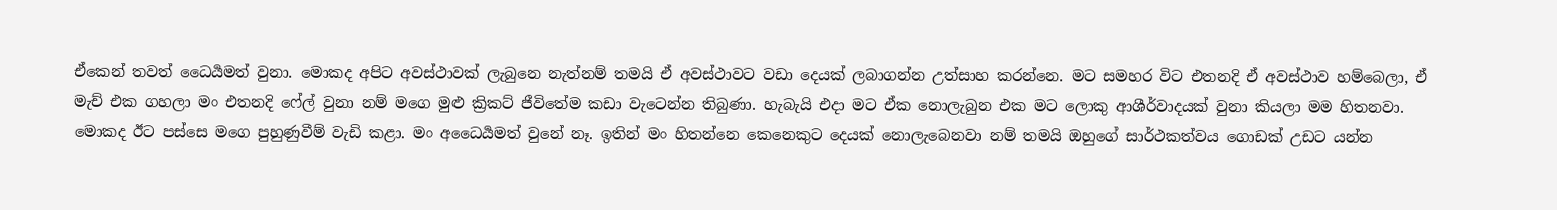ඒකෙන් තවත් ධෛර්‍යමත් වුනා. මොකද අපිට අවස්ථාවක් ලැබුනෙ නැත්නම් තමයි ඒ අවස්ථාවට වඩා දෙයක් ලබාගන්න උත්සාහ කරන්නෙ. මට සමහර විට එතනදි ඒ අවස්ථාව හම්බෙලා, ඒ මැච් එක ගහලා මං එතනදි ෆේල් වුනා නම් මගෙ මුළු ක්‍රිකට් ජීවිතේම කඩා වැටෙන්න තිබුණා. හැබැයි එදා මට ඒක නොලැබුන එක මට ලොකු ආශීර්වාදයක් වුනා කියලා මම හිතනවා. මොකද ඊට පස්සෙ මගෙ පුහුණුවීම් වැඩි කළා. මං අධෛර්‍යමත් වුනේ නෑ. ඉතින් මං හිතන්නෙ කෙනෙකුට දෙයක් නොලැබෙනවා නම් තමයි ඔහුගේ සාර්ථකත්වය ගොඩක් උඩට යන්න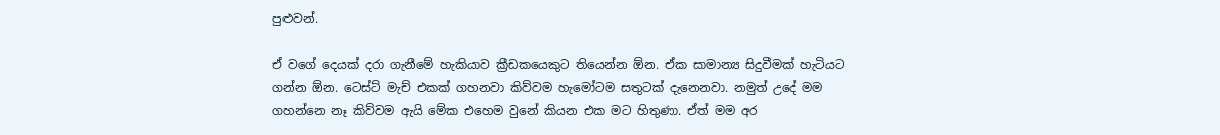පුළුවන්.

ඒ වගේ දෙයක් දරා ගැනීමේ හැකියාව ක්‍රීඩකයෙකුට තියෙන්න ඕන. ඒක සාමාන්‍ය සිදුවීමක් හැටියට ගන්න ඕන. ටෙස්ට් මැච් එකක් ගහනවා කිව්වම හැමෝටම සතුටක් දැනෙනවා. නමුත් උදේ මම ගහන්නෙ නෑ කිව්වම ඇයි මේක එහෙම වුනේ කියන එක මට හිතුණා. ඒත් මම අර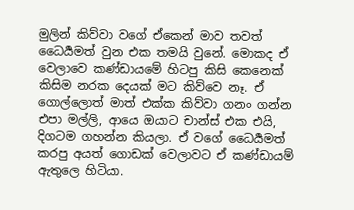මුලින් කිව්වා වගේ ඒකෙන් මාව තවත් ධෛර්‍යමත් වුන එක තමයි වුනේ. මොකද ඒ වෙලාවෙ කණ්ඩායමේ හිටපු කිසි කෙනෙක් කිසිම නරක දෙයක් මට කිව්වෙ නෑ. ඒ ගොල්ලොත් මාත් එක්ක කිව්වා ගනං ගන්න එපා මල්ලි, ආයෙ ඔයාට චාන්ස් එක එයි, දිගටම ගහන්න කියලා. ඒ වගේ ධෛර්‍යමත් කරපු අයත් ගොඩක් වෙලාවට ඒ කණ්ඩායම් ඇතුලෙ හිටියා.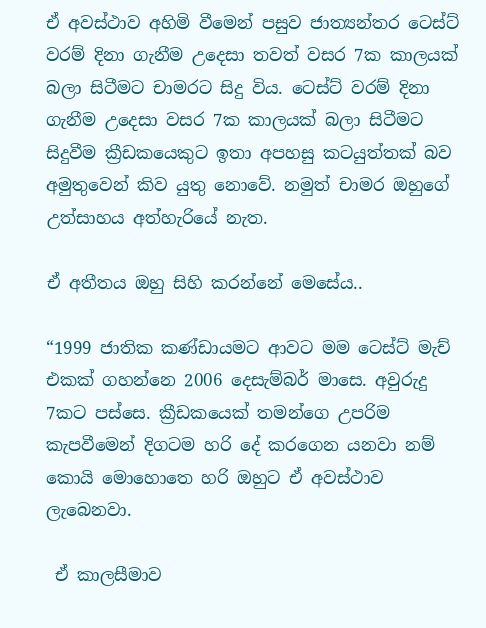ඒ අවස්ථාව අහිමි වීමෙන් පසුව ජාත්‍යන්තර ටෙස්ට් වරම් දිනා ගැනීම උදෙසා තවත් වසර 7ක කාලයක් බලා සිටීමට චාමරට සිදු විය. ටෙස්ට් වරම් දිනා ගැනීම උදෙසා වසර 7ක කාලයක් බලා සිටීමට සිදුවීම ක්‍රීඩකයෙකුට ඉතා අපහසු කටයුත්තක් බව අමුතුවෙන් කිව යුතු නොවේ. නමුත් චාමර ඔහුගේ උත්සාහය අත්හැරියේ නැත.

ඒ අතීතය ඔහු සිහි කරන්නේ මෙසේය..

“1999 ජාතික කණ්ඩායමට ආවට මම ටෙස්ට් මැච් එකක් ගහන්නෙ 2006 දෙසැම්බර් මාසෙ. අවුරුදු 7කට පස්සෙ. ක්‍රීඩකයෙක් තමන්ගෙ උපරිම කැපවීමෙන් දිගටම හරි දේ කරගෙන යනවා නම් කොයි මොහොතෙ හරි ඔහුට ඒ අවස්ථාව ලැබෙනවා.

 ඒ කාලසීමාව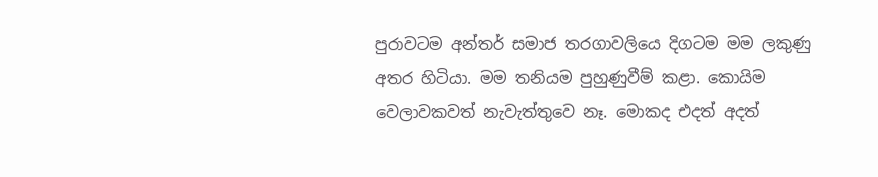පුරාවටම අන්තර් සමාජ තරගාවලියෙ දිගටම මම ලකුණු අතර හිටියා. මම තනියම පුහුණුවීම් කළා. කොයිම වෙලාවකවත් නැවැත්තුවෙ නෑ. මොකද එදත් අදත්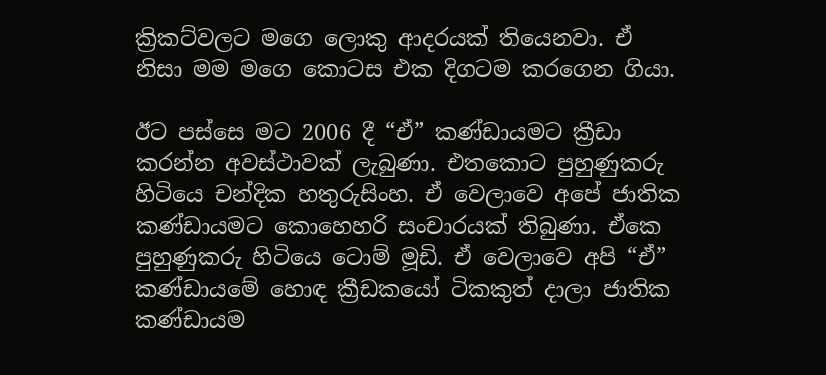ක්‍රිකට්වලට මගෙ ලොකු ආදරයක් තියෙනවා. ඒ නිසා මම මගෙ කොටස එක දිගටම කරගෙන ගියා.

ඊට පස්සෙ මට 2006 දී “ඒ” කණ්ඩායමට ක්‍රීඩා කරන්න අවස්ථාවක් ලැබුණා. එතකොට පුහුණුකරු හිටියෙ චන්දික හතුරුසිංහ. ඒ වෙලාවෙ අපේ ජාතික කණ්ඩායමට කොහෙහරි සංචාරයක් තිබුණා. ඒකෙ පුහුණුකරු හිටියෙ ටොම් මූඩි. ඒ වෙලාවෙ අපි “ඒ” කණ්ඩායමේ හොඳ ක්‍රීඩකයෝ ටිකකුත් දාලා ජාතික කණ්ඩායම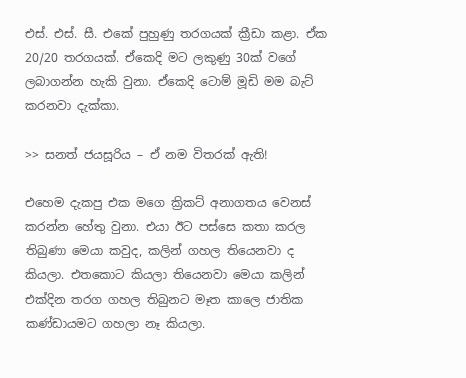එස්. එස්. සී. එකේ පුහුණු තරගයක් ක්‍රීඩා කළා. ඒක 20/20 තරගයක්. ඒකෙදි මට ලකුණු 30ක් වගේ ලබාගන්න හැකි වුනා. ඒකෙදි ටොම් මූඩි මම බැට් කරනවා දැක්කා.

>> සනත් ජයසූරිය – ඒ නම විතරක් ඇති!

එහෙම දැකපු එක මගෙ ක්‍රිකට් අනාගතය වෙනස් කරන්න හේතු වුනා. එයා ඊට පස්සෙ කතා කරල තිබුණා මෙයා කවුද, කලින් ගහල තියෙනවා ද කියලා. එතකොට කියලා තියෙනවා මෙයා කලින් එක්දින තරග ගහල තිබුනට මෑත කාලෙ ජාතික කණ්ඩායමට ගහලා නෑ කියලා.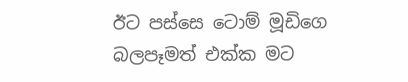ඊට පස්සෙ ටොම් මූඩිගෙ බලපෑමත් එක්ක මට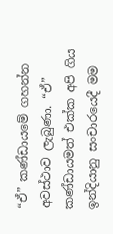“ඒ” කණ්ඩායමේ ගහන්න අවස්ථාව ලැබුණා. “ඒ” කණ්ඩායමත් එක්ක අපි ගිය ඉන්දියානු සංචාරයෙදී මම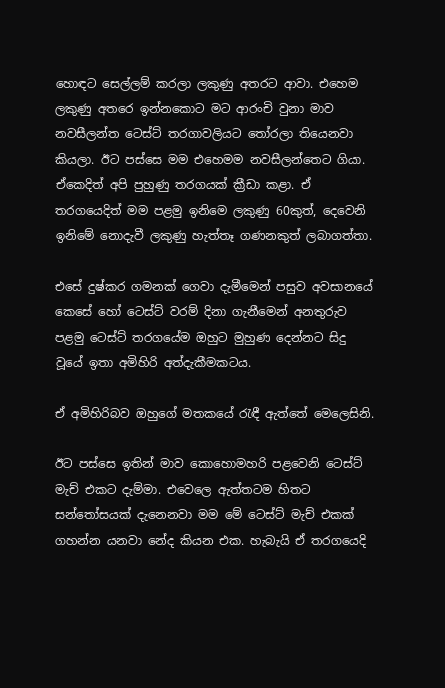හොඳට සෙල්ලම් කරලා ලකුණු අතරට ආවා. එහෙම ලකුණු අතරෙ ඉන්නකොට මට ආරංචි වුනා මාව නවසීලන්ත ටෙස්ට් තරගාවලියට තෝරලා තියෙනවා කියලා. ඊට පස්සෙ මම එහෙමම නවසීලන්තෙට ගියා. ඒකෙදිත් අපි පුහුණු තරගයක් ක්‍රීඩා කළා. ඒ තරගයෙදිත් මම පළමු ඉනිමෙ ලකුණු 60කුත්, දෙවෙනි ඉනිමේ නොදැවී ලකුණු හැත්තෑ ගණනකුත් ලබාගත්තා.

එසේ දුෂ්කර ගමනක් ගෙවා දැමීමෙන් පසුව අවසානයේ කෙසේ හෝ ටෙස්ට් වරම් දිනා ගැනීමෙන් අනතුරුව පළමු ටෙස්ට් තරගයේම ඔහුට මුහුණ දෙන්නට සිදු වූයේ ඉතා අමිහිරි අත්දැකීමකටය.

ඒ අමිහිරිබව ඔහුගේ මතකයේ රැඳී ඇත්තේ මෙලෙසිනි.

ඊට පස්සෙ ඉතින් මාව කොහොමහරි පළවෙනි ටෙස්ට් මැච් එකට දැම්මා. එවෙලෙ ඇත්තටම හිතට සන්තෝසයක් දැනෙනවා මම මේ ටෙස්ට් මැච් එකක් ගහන්න යනවා නේද කියන එක. හැබැයි ඒ තරගයෙදි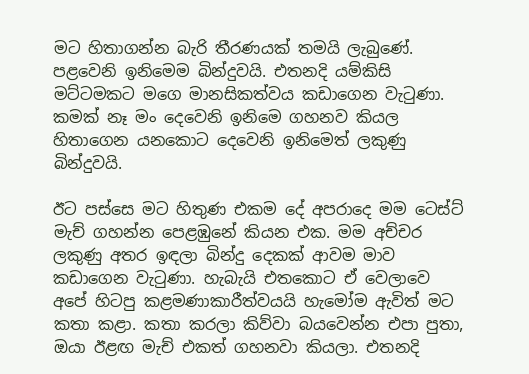මට හිතාගන්න බැරි තීරණයක් තමයි ලැබුණේ. පළවෙනි ඉනිමෙම බින්දුවයි. එතනදි යම්කිසි මට්ටමකට මගෙ මානසිකත්වය කඩාගෙන වැටුණා. කමක් නෑ මං දෙවෙනි ඉනිමෙ ගහනව කියල හිතාගෙන යනකොට දෙවෙනි ඉනිමෙත් ලකුණු බින්දුවයි.

ඊට පස්සෙ මට හිතුණ එකම දේ අපරාදෙ මම ටෙස්ට් මැච් ගහන්න පෙළඹුනේ කියන එක. මම අච්චර ලකුණු අතර ඉඳලා බින්දු දෙකක් ආවම මාව කඩාගෙන වැටුණා. හැබැයි එතකොට ඒ වෙලාවෙ අපේ හිටපු කළමණාකාරීත්වයයි හැමෝම ඇවිත් මට කතා කළා. කතා කරලා කිව්වා බයවෙන්න එපා පුතා, ඔයා ඊළඟ මැච් එකත් ගහනවා කියලා. එතනදි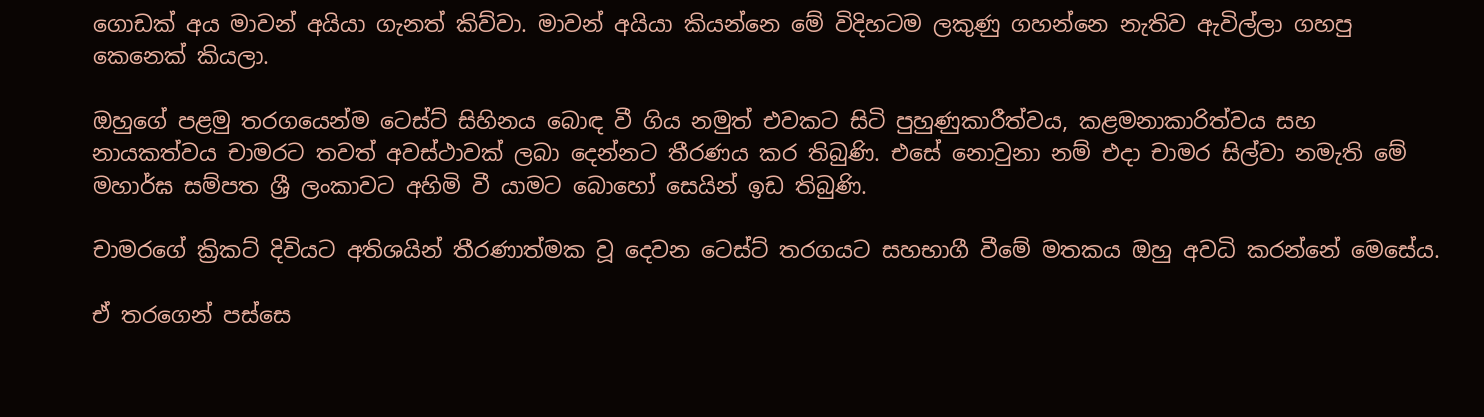ගොඩක් අය මාවන් අයියා ගැනත් කිව්වා. මාවන් අයියා කියන්නෙ මේ විදිහටම ලකුණු ගහන්නෙ නැතිව ඇවිල්ලා ගහපු කෙනෙක් කියලා.

ඔහුගේ පළමු තරගයෙන්ම ටෙස්ට් සිහිනය බොඳ වී ගිය නමුත් එවකට සිටි පුහුණුකාරීත්වය, කළමනාකාරිත්වය සහ නායකත්වය චාමරට තවත් අවස්ථාවක් ලබා දෙන්නට තීරණය කර තිබුණි. එසේ නොවුනා නම් එදා චාමර සිල්වා නමැති මේ මහාර්ඝ සම්පත ශ්‍රී ලංකාවට අහිමි වී යාමට බොහෝ සෙයින් ඉඩ තිබුණි.

චාමරගේ ක්‍රිකට් දිවියට අතිශයින් තීරණාත්මක වූ දෙවන ටෙස්ට් තරගයට සහභාගී වීමේ මතකය ඔහු අවධි කරන්නේ මෙසේය.

ඒ තරගෙන් පස්සෙ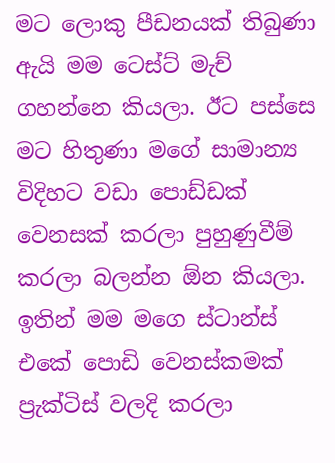මට ලොකු පීඩනයක් තිබුණා ඇයි මම ටෙස්ට් මැච් ගහන්නෙ කියලා. ඊට පස්සෙ මට හිතුණා මගේ සාමාන්‍ය විදිහට වඩා පොඩ්ඩක් වෙනසක් කරලා පුහුණුවීම් කරලා බලන්න ඕන කියලා. ඉතින් මම මගෙ ස්ටාන්ස් එකේ පොඩි වෙනස්කමක් ප්‍රැක්ටිස් වලදි කරලා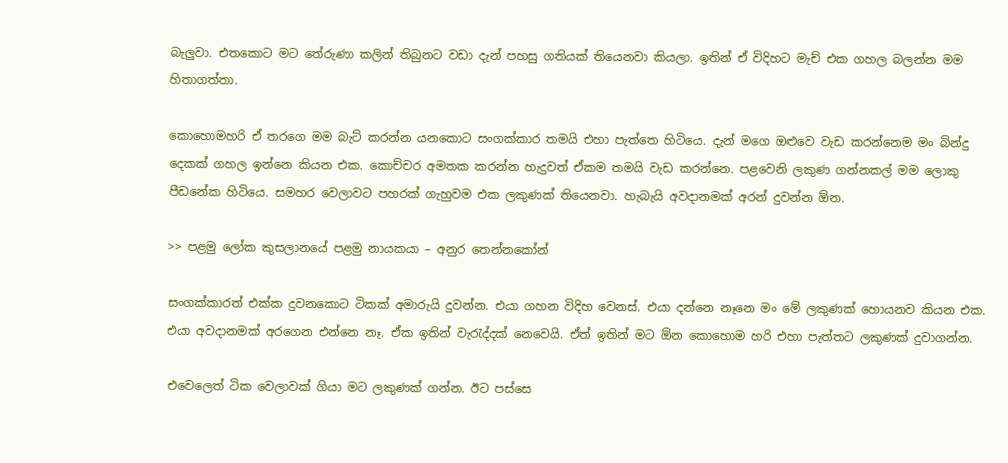බැලුවා. එතකොට මට තේරුණා කලින් තිබුනට වඩා දැන් පහසු ගතියක් තියෙනවා කියලා. ඉතින් ඒ විදිහට මැච් එක ගහල බලන්න මම හිතාගත්තා.

කොහොමහරි ඒ තරගෙ මම බැට් කරන්න යනකොට සංගක්කාර තමයි එහා පැත්තෙ හිටියෙ. දැන් මගෙ ඔළුවෙ වැඩ කරන්නෙම මං බින්දු දෙකක් ගහල ඉන්නෙ කියන එක. කොච්චර අමතක කරන්න හැදුවත් ඒකම තමයි වැඩ කරන්නෙ. පළවෙනි ලකුණ ගන්නකල් මම ලොකු පීඩනේක හිටියෙ. සමහර වෙලාවට පහරක් ගැහුවම එක ලකුණක් තියෙනවා. හැබැයි අවදානමක් අරන් දුවන්න ඕන.

>> පළමු ලෝක කුසලානයේ පළමු නායකයා – අනුර තෙන්නකෝන්

සංගක්කාරත් එක්ක දුවනකොට ටිකක් අමාරුයි දුවන්න. එයා ගහන විදිහ වෙනස්. එයා දන්නෙ නෑනෙ මං මේ ලකුණක් හොයනව කියන එක. එයා අවදානමක් අරගෙන එන්නෙ නෑ. ඒක ඉතින් වැරැද්දක් නෙවෙයි. ඒත් ඉතින් මට ඕන කොහොම හරි එහා පැත්තට ලකුණක් දුවාගන්න.

එවෙලෙත් ටික වෙලාවක් ගියා මට ලකුණක් ගන්න. ඊට පස්සෙ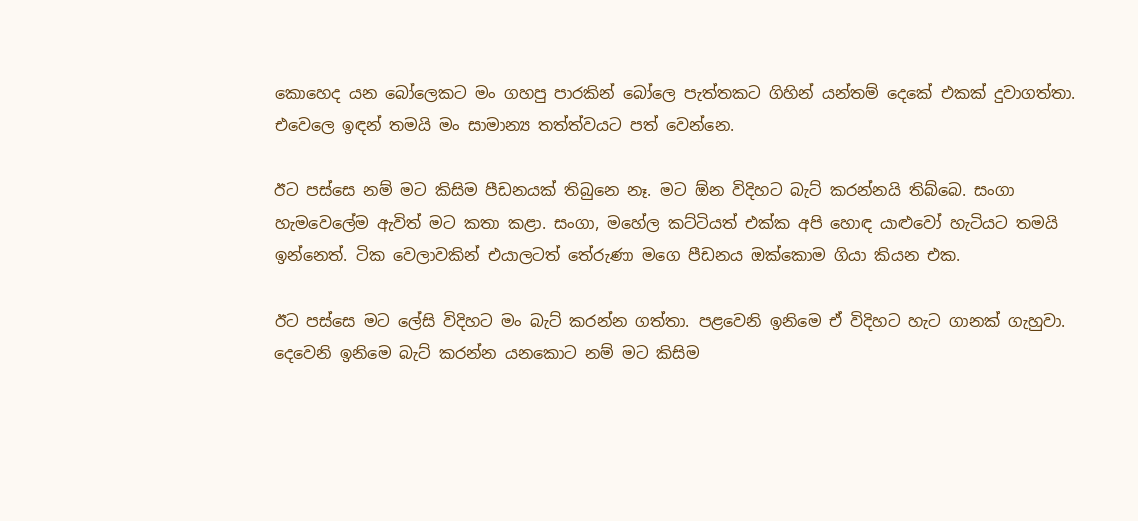කොහෙද යන බෝලෙකට මං ගහපු පාරකින් බෝලෙ පැත්තකට ගිහින් යන්තම් දෙකේ එකක් දුවාගත්තා. එවෙලෙ ඉඳන් තමයි මං සාමාන්‍ය තත්ත්වයට පත් වෙන්නෙ.

ඊට පස්සෙ නම් මට කිසිම පීඩනයක් තිබුනෙ නෑ. මට ඕන විදිහට බැට් කරන්නයි තිබ්බෙ. සංගා හැමවෙලේම ඇවිත් මට කතා කළා. සංගා, මහේල කට්ටියත් එක්ක අපි හොඳ යාළුවෝ හැටියට තමයි ඉන්නෙත්. ටික වෙලාවකින් එයාලටත් තේරුණා මගෙ පීඩනය ඔක්කොම ගියා කියන එක.

ඊට පස්සෙ මට ලේසි විදිහට මං බැට් කරන්න ගත්තා. පළවෙනි ඉනිමෙ ඒ විදිහට හැට ගානක් ගැහුවා. දෙවෙනි ඉනිමෙ බැට් කරන්න යනකොට නම් මට කිසිම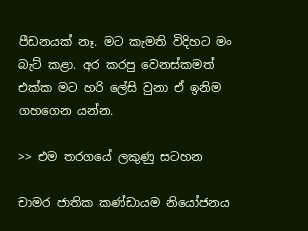පීඩනයක් නෑ. මට කැමති විදිහට මං බැට් කළා. අර කරපු වෙනස්කමත් එක්ක මට හරි ලේසි වුනා ඒ ඉනිම ගහගෙන යන්න.

>> එම තරගයේ ලකුණු සටහන

චාමර ජාතික කණ්ඩායම නියෝජනය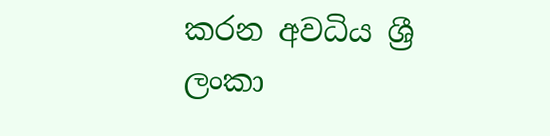කරන අවධිය ශ්‍රී ලංකා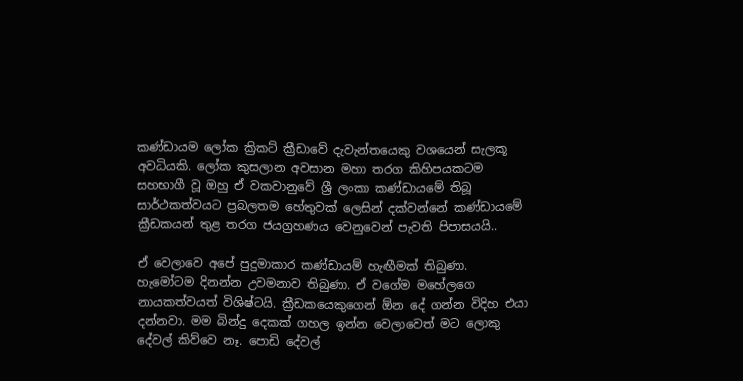කණ්ඩායම ලෝක ක්‍රිකට් ක්‍රීඩාවේ දැවැන්තයෙකු වශයෙන් සැලකූ අවධියකි. ලෝක කුසලාන අවසාන මහා තරග කිහිපයකටම සහභාගී වූ ඔහු ඒ වකවානුවේ ශ්‍රී ලංකා කණ්ඩායමේ තිබූ සාර්ථකත්වයට ප්‍රබලතම හේතුවක් ලෙසින් දක්වන්නේ කණ්ඩායමේ ක්‍රීඩකයන් තුළ තරග ජයග්‍රහණය වෙනුවෙන් පැවති පිපාසයයි..

ඒ වෙලාවෙ අපේ පුදුමාකාර කණ්ඩායම් හැඟීමක් තිබුණා. හැමෝටම දිනන්න උවමනාව තිබුණා. ඒ වගේම මහේලගෙ නායකත්වයත් විශිෂ්ටයි. ක්‍රීඩකයෙකුගෙන් ඕන දේ ගන්න විදිහ එයා දන්නවා. මම බින්දු දෙකක් ගහල ඉන්න වෙලාවෙත් මට ලොකු දේවල් කිව්වෙ නෑ. පොඩි දේවල්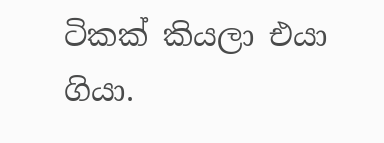ටිකක් කියලා එයා ගියා.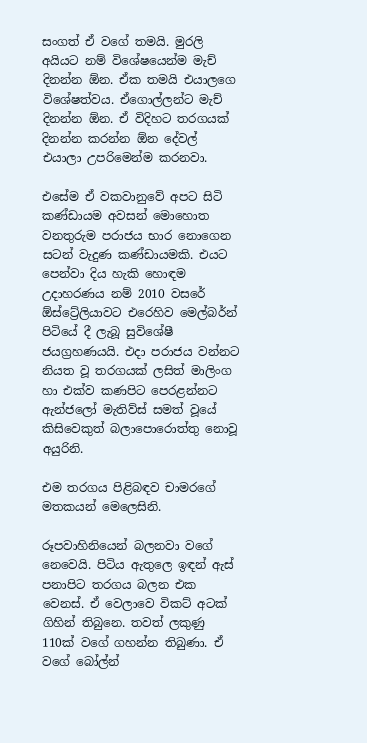සංගත් ඒ වගේ තමයි. මුරලි අයියට නම් විශේෂයෙන්ම මැච් දිනන්න ඕන. ඒක තමයි එයාලගෙ විශේෂත්වය. ඒගොල්ලන්ට මැච් දිනන්න ඕන. ඒ විදිහට තරගයක් දිනන්න කරන්න ඕන දේවල් එයාලා උපරිමෙන්ම කරනවා.

එසේම ඒ වකවානුවේ අපට සිටි කණ්ඩායම අවසන් මොහොත වනතුරුම පරාජය භාර නොගෙන සටන් වැදුණ කණ්ඩායමකි. එයට පෙන්වා දිය හැකි හොඳම උදාහරණය නම් 2010 වසරේ ඕස්ට්‍රේලියාවට එරෙහිව මෙල්බර්න් පිටියේ දී ලැබූ සුවිශේෂී ජයග්‍රහණයයි. එදා පරාජය වන්නට නියත වූ තරගයක් ලසිත් මාලිංග හා එක්ව කණපිට පෙරළන්නට ඇන්ජලෝ මැතිව්ස් සමත් වූයේ කිසිවෙකුත් බලාපොරොත්තු නොවූ අයුරිනි.

එම තරගය පිළිබඳව චාමරගේ මතකයන් මෙලෙසිනි.

රූපවාහිනියෙන් බලනවා වගේ නෙවෙයි. පිටිය ඇතුලෙ ඉඳන් ඇස් පනාපිට තරගය බලන එක වෙනස්. ඒ වෙලාවෙ විකට් අටක් ගිහින් තිබුනෙ. තවත් ලකුණු 110ක් වගේ ගහන්න තිබුණා. ඒ වගේ බෝල්න්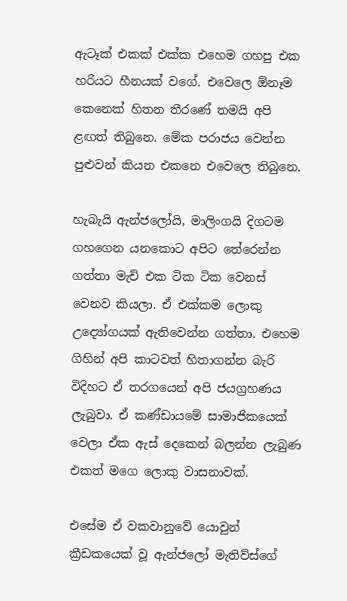ඇටෑක් එකක් එක්ක එහෙම ගහපු එක හරියට හීනයක් වගේ. එවෙලෙ ඕනෑම කෙනෙක් හිතන තීරණේ තමයි අපි ළඟත් තිබුනෙ. මේක පරාජය වෙන්න පුළුවන් කියන එකනෙ එවෙලෙ තිබුනෙ.

හැබැයි ඇන්ජලෝයි, මාලිංගයි දිගටම ගහගෙන යනකොට අපිට තේරෙන්න ගත්තා මැච් එක ටික ටික වෙනස් වෙනව කියලා. ඒ එක්කම ලොකු උද්‍යෝගයක් ඇතිවෙන්න ගත්තා. එහෙම ගිහින් අපි කාටවත් හිතාගන්න බැරි විදිහට ඒ තරගයෙන් අපි ජයග්‍රහණය ලැබුවා. ඒ කණ්ඩායමේ සාමාජිකයෙක් වෙලා ඒක ඇස් දෙකෙන් බලන්න ලැබුණ එකත් මගෙ ලොකු වාසනාවක්.

එසේම ඒ වකවානුවේ යොවුන් ක්‍රීඩකයෙක් වූ ඇන්ජලෝ මැතිව්ස්ගේ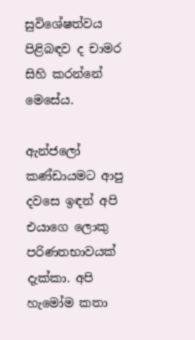සුවිශේෂත්වය පිළිබඳව ද චාමර සිහි කරන්නේ මෙසේය.

ඇන්ජලෝ කණ්ඩායමට ආපු දවසෙ ඉඳන් අපි එයාගෙ ලොකු පරිණතභාවයක් දැක්කා. අපි හැමෝම කතා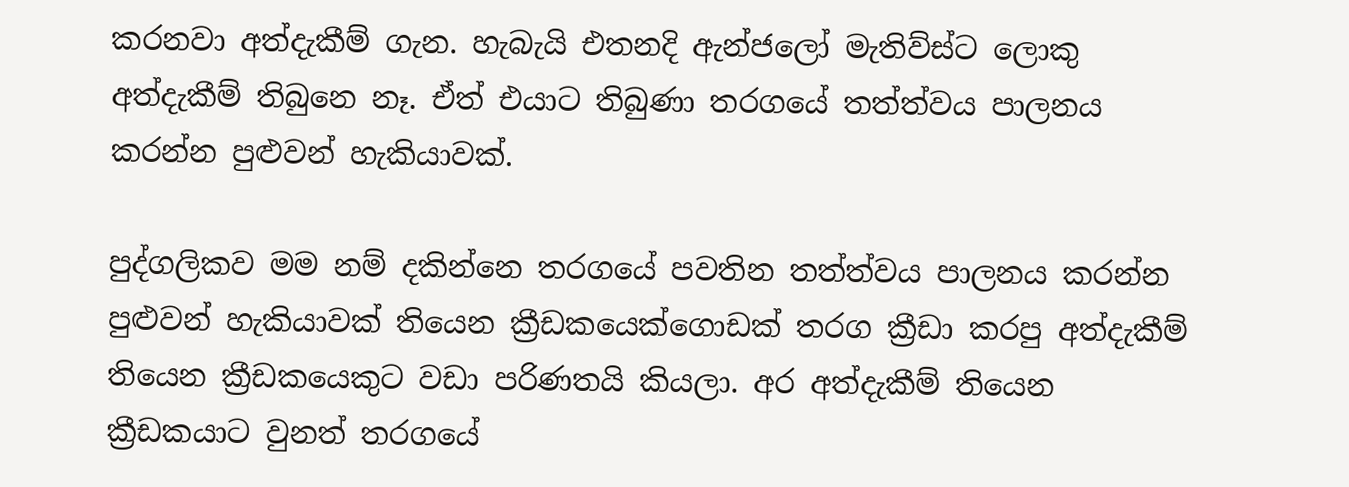කරනවා අත්දැකීම් ගැන. හැබැයි එතනදි ඇන්ජලෝ මැතිව්ස්ට ලොකු අත්දැකීම් තිබුනෙ නෑ. ඒත් එයාට තිබුණා තරගයේ තත්ත්වය පාලනය කරන්න පුළුවන් හැකියාවක්.

පුද්ගලිකව මම නම් දකින්නෙ තරගයේ පවතින තත්ත්වය පාලනය කරන්න පුළුවන් හැකියාවක් තියෙන ක්‍රීඩකයෙක්ගොඩක් තරග ක්‍රීඩා කරපු අත්දැකීම් තියෙන ක්‍රීඩකයෙකුට වඩා පරිණතයි කියලා. අර අත්දැකීම් තියෙන ක්‍රීඩකයාට වුනත් තරගයේ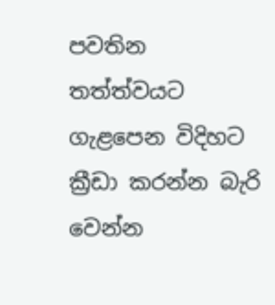පවතින තත්ත්වයට ගැළපෙන විදිහට ක්‍රීඩා කරන්න බැරි වෙන්න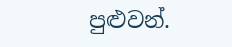පුළුවන්.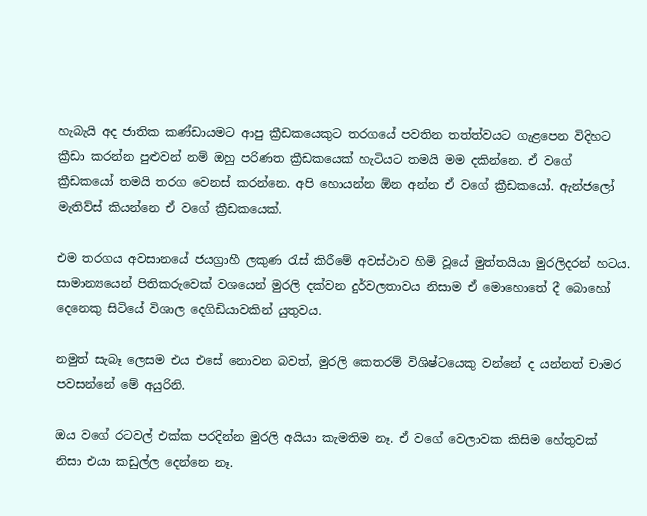හැබැයි අද ජාතික කණ්ඩායමට ආපු ක්‍රීඩකයෙකුට තරගයේ පවතින තත්ත්වයට ගැළපෙන විදිහට ක්‍රීඩා කරන්න පුළුවන් නම් ඔහු පරිණත ක්‍රීඩකයෙක් හැටියට තමයි මම දකින්නෙ. ඒ වගේ ක්‍රීඩකයෝ තමයි තරග වෙනස් කරන්නෙ. අපි හොයන්න ඕන අන්න ඒ වගේ ක්‍රීඩකයෝ. ඇන්ජලෝ මැතිව්ස් කියන්නෙ ඒ වගේ ක්‍රීඩකයෙක්.

එම තරගය අවසානයේ ජයග්‍රාහී ලකුණ රැස් කිරීමේ අවස්ථාව හිමි වූයේ මුත්තයියා මුරලිදරන් හටය. සාමාන්‍යයෙන් පිතිකරුවෙක් වශයෙන් මුරලි දක්වන දුර්වලතාවය නිසාම ඒ මොහොතේ දී බොහෝ දෙනෙකු සිටියේ විශාල දෙගිඩියාවකින් යුතුවය.

නමුත් සැබෑ ලෙසම එය එසේ නොවන බවත්, මුරලි කෙතරම් විශිෂ්ටයෙකු වන්නේ ද යන්නත් චාමර පවසන්නේ මේ අයුරිනි.

ඔය වගේ රටවල් එක්ක පරදින්න මුරලි අයියා කැමතිම නෑ. ඒ වගේ වෙලාවක කිසිම හේතුවක් නිසා එයා කඩුල්ල දෙන්නෙ නෑ.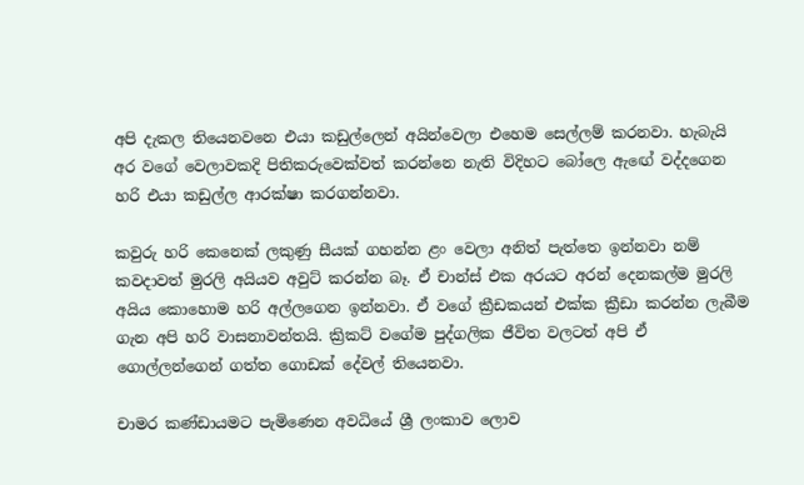අපි දැකල තියෙනවනෙ එයා කඩුල්ලෙන් අයින්වෙලා එහෙම සෙල්ලම් කරනවා. හැබැයි අර වගේ වෙලාවකදි පිතිකරුවෙක්වත් කරන්නෙ නැති විදිහට බෝලෙ ඇඟේ වද්දගෙන හරි එයා කඩුල්ල ආරක්ෂා කරගන්නවා.

කවුරු හරි කෙනෙක් ලකුණු සීයක් ගහන්න ළං වෙලා අනිත් පැත්තෙ ඉන්නවා නම් කවදාවත් මුරලි අයියව අවුට් කරන්න බෑ. ඒ චාන්ස් එක අරයට අරන් දෙනකල්ම මුරලි අයිය කොහොම හරි අල්ලගෙන ඉන්නවා. ඒ වගේ ක්‍රීඩකයන් එක්ක ක්‍රීඩා කරන්න ලැබීම ගැන අපි හරි වාසනාවන්තයි. ක්‍රිකට් වගේම පුද්ගලික ජීවිත වලටත් අපි ඒ ගොල්ලන්ගෙන් ගත්ත ගොඩක් දේවල් තියෙනවා.

චාමර කණ්ඩායමට පැමිණෙන අවධියේ ශ්‍රී ලංකාව ලොව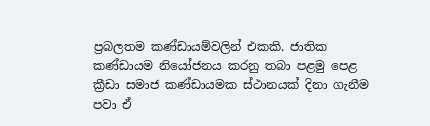ප්‍රබලතම කණ්ඩායම්වලින් එකකි. ජාතික කණ්ඩායම නියෝජනය කරනු තබා පළමු පෙළ ක්‍රීඩා සමාජ කණ්ඩායමක ස්ථානයක් දිනා ගැනීම පවා ඒ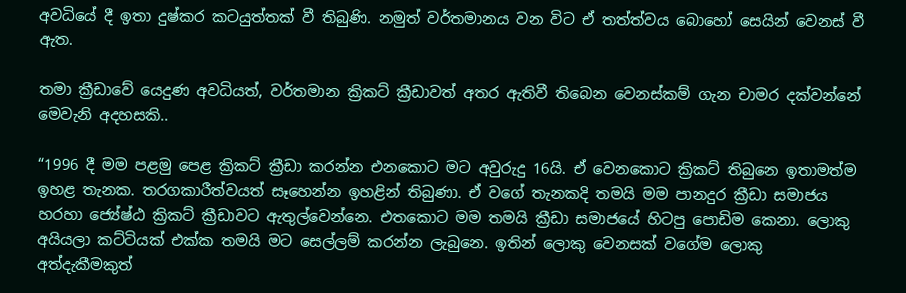අවධියේ දී ඉතා දුෂ්කර කටයුත්තක් වී තිබුණි. නමුත් වර්තමානය වන විට ඒ තත්ත්වය බොහෝ සෙයින් වෙනස් වී ඇත.

තමා ක්‍රීඩාවේ යෙදුණ අවධියත්, වර්තමාන ක්‍රිකට් ක්‍රීඩාවත් අතර ඇතිවී තිබෙන වෙනස්කම් ගැන චාමර දක්වන්නේ මෙවැනි අදහසකි..

“1996 දී මම පළමු පෙළ ක්‍රිකට් ක්‍රීඩා කරන්න එනකොට මට අවුරුදු 16යි. ඒ වෙනකොට ක්‍රිකට් තිබුනෙ ඉතාමත්ම ඉහළ තැනක. තරගකාරීත්වයත් සෑහෙන්න ඉහළින් තිබුණා. ඒ වගේ තැනකදි තමයි මම පානදුර ක්‍රීඩා සමාජය හරහා ජ්‍යේෂ්ඨ ක්‍රිකට් ක්‍රීඩාවට ඇතුල්වෙන්නෙ. එතකොට මම තමයි ක්‍රීඩා සමාජයේ හිටපු පොඩිම කෙනා. ලොකු අයියලා කට්ටියක් එක්ක තමයි මට සෙල්ලම් කරන්න ලැබුනෙ. ඉතින් ලොකු වෙනසක් වගේම ලොකු අත්දැකීමකුත්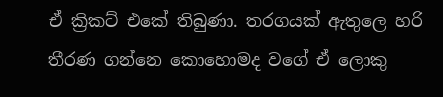ඒ ක්‍රිකට් එකේ තිබුණා. තරගයක් ඇතුලෙ හරි තීරණ ගන්නෙ කොහොමද වගේ ඒ ලොකු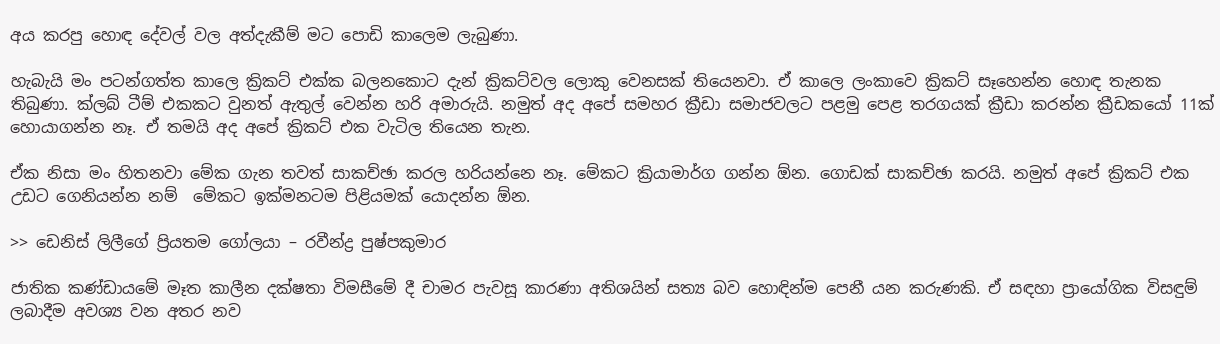අය කරපු හොඳ දේවල් වල අත්දැකීම් මට පොඩි කාලෙම ලැබුණා.

හැබැයි මං පටන්ගත්ත කාලෙ ක්‍රිකට් එක්ක බලනකොට දැන් ක්‍රිකට්වල ලොකු වෙනසක් තියෙනවා. ඒ කාලෙ ලංකාවෙ ක්‍රිකට් සෑහෙන්න හොඳ තැනක තිබුණා. ක්ලබ් ටීම් එකකට වුනත් ඇතුල් වෙන්න හරි අමාරුයි. නමුත් අද අපේ සමහර ක්‍රීඩා සමාජවලට පළමු පෙළ තරගයක් ක්‍රීඩා කරන්න ක්‍රීඩකයෝ 11ක් හොයාගන්න නෑ. ඒ තමයි අද අපේ ක්‍රිකට් එක වැටිල තියෙන තැන.

ඒක නිසා මං හිතනවා මේක ගැන තවත් සාකච්ඡා කරල හරියන්නෙ නෑ. මේකට ක්‍රියාමාර්ග ගන්න ඕන. ගොඩක් සාකච්ඡා කරයි. නමුත් අපේ ක්‍රිකට් එක උඩට ගෙනියන්න නම්  මේකට ඉක්මනටම පිළියමක් යොදන්න ඕන.

>> ඩෙනිස් ලිලීගේ ප්‍රියතම ගෝලයා – රවීන්ද්‍ර පුෂ්පකුමාර

ජාතික කණ්ඩායමේ මෑත කාලීන දක්ෂතා විමසීමේ දී චාමර පැවසූ කාරණා අතිශයින් සත්‍ය බව හොඳින්ම පෙනී යන කරුණකි. ඒ සඳහා ප්‍රායෝගික විසඳුම් ලබාදීම අවශ්‍ය වන අතර නව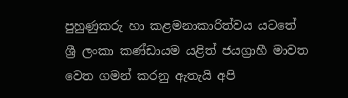පුහුණුකරු හා කළමනාකාරිත්වය යටතේ ශ්‍රී ලංකා කණ්ඩායම යළිත් ජයග්‍රාහී මාවත වෙත ගමන් කරනු ඇතැයි අපි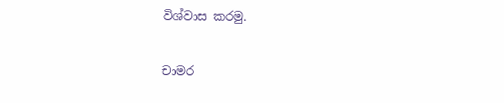විශ්වාස කරමු.

චාමර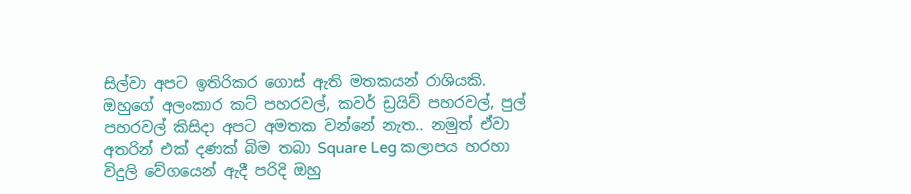සිල්වා අපට ඉතිරිකර ගොස් ඇති මතකයන් රාශියකි. ඔහුගේ අලංකාර කට් පහරවල්, කවර් ඩ්‍රයිව් පහරවල්, පුල් පහරවල් කිසිදා අපට අමතක වන්නේ නැත.. නමුත් ඒවා අතරින් එක් දණක් බිම තබා Square Leg කලාපය හරහා විදුලි වේගයෙන් ඇදී පරිදි ඔහු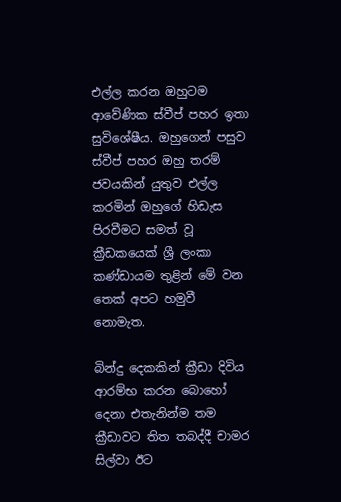එල්ල කරන ඔහුටම ආවේණික ස්වීප් පහර ඉතා සුවිශේෂීය. ඔහුගෙන් පසුව ස්වීප් පහර ඔහු තරම් ජවයකින් යුතුව එල්ල කරමින් ඔහුගේ හිඩැස පිරවීමට සමත් වූ ක්‍රීඩකයෙක් ශ්‍රී ලංකා කණ්ඩායම තුළින් මේ වන තෙක් අපට හමුවී නොමැත.

බින්දු දෙකකින් ක්‍රීඩා දිවිය ආරම්භ කරන බොහෝ දෙනා එතැනින්ම තම ක්‍රීඩාවට තිත තබද්දී චාමර සිල්වා ඊට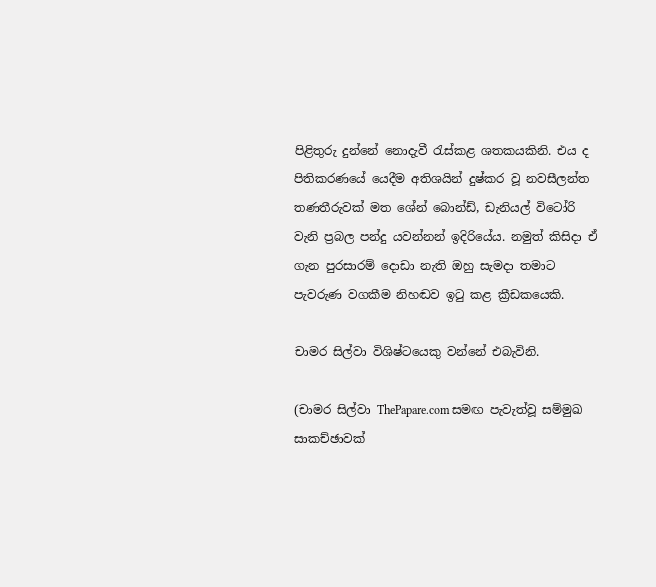පිළිතුරු දුන්නේ නොදැවී රැස්කළ ශතකයකිනි. එය ද පිතිකරණයේ යෙදීම අතිශයින් දුෂ්කර වූ නවසීලන්ත තණතීරුවක් මත ශේන් බොන්ඩ්, ඩැනියල් විටෝරි වැනි ප්‍රබල පන්දු යවන්නන් ඉදිරියේය. නමුත් කිසිදා ඒ ගැන පුරසාරම් දොඩා නැති ඔහු සැමදා තමාට පැවරුණ වගකීම නිහඬව ඉටු කළ ක්‍රීඩකයෙකි.

චාමර සිල්වා විශිෂ්ටයෙකු වන්නේ එබැවිනි.

(චාමර සිල්වා ThePapare.com සමඟ පැවැත්වූ සම්මුඛ සාකච්ඡාවක්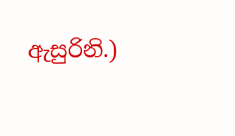ඇසුරිනි.)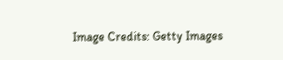Image Credits: Getty Images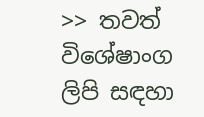>> තවත් විශේෂාංග ලිපි සඳහා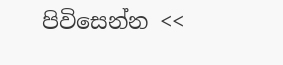පිවිසෙන්න <<